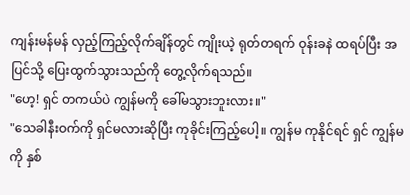ကျန်းမန်မန် လှည့်ကြည့်လိုက်ချိန်တွင် ကျိုးယဲ့ ရုတ်တရက် ဝုန်းခနဲ ထရပ်ပြီး အပြင်သို့ ပြေးထွက်သွားသည်ကို တွေ့လိုက်ရသည်။
"ဟေ့! ရှင် တကယ်ပဲ ကျွန်မကို ခေါ်မသွားဘူးလား။"
"သေခါနီးဝက်ကို ရှင်မလားဆိုပြီး ကုခိုင်းကြည့်ပေါ့။ ကျွန်မ ကုနိုင်ရင် ရှင် ကျွန်မကို နှစ်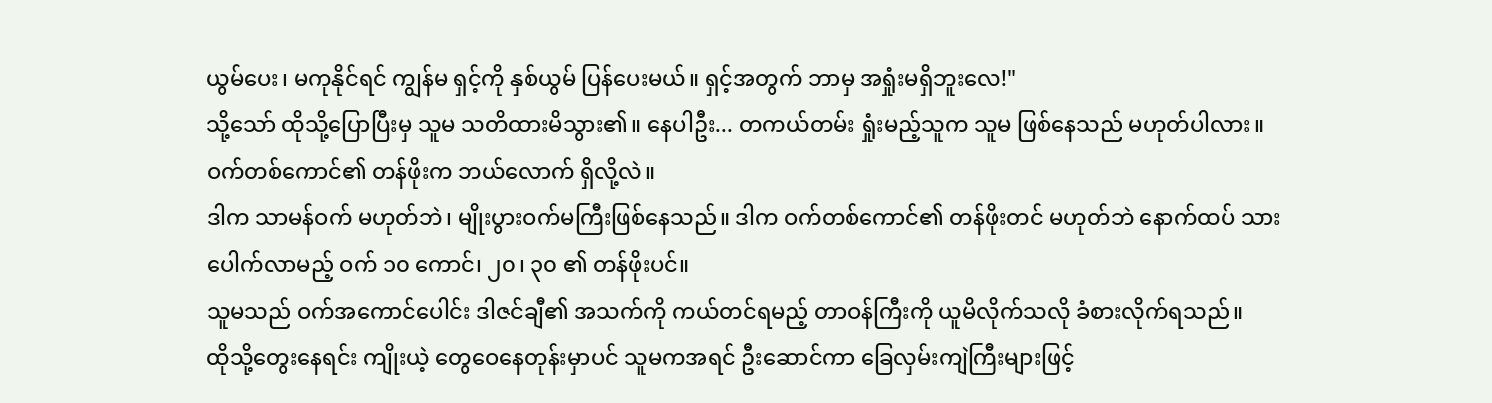ယွမ်ပေး၊ မကုနိုင်ရင် ကျွန်မ ရှင့်ကို နှစ်ယွမ် ပြန်ပေးမယ်။ ရှင့်အတွက် ဘာမှ အရှုံးမရှိဘူးလေ!"
သို့သော် ထိုသို့ပြောပြီးမှ သူမ သတိထားမိသွား၏။ နေပါဦး... တကယ်တမ်း ရှုံးမည့်သူက သူမ ဖြစ်နေသည် မဟုတ်ပါလား။
ဝက်တစ်ကောင်၏ တန်ဖိုးက ဘယ်လောက် ရှိလို့လဲ။
ဒါက သာမန်ဝက် မဟုတ်ဘဲ၊ မျိုးပွားဝက်မကြီးဖြစ်နေသည်။ ဒါက ဝက်တစ်ကောင်၏ တန်ဖိုးတင် မဟုတ်ဘဲ နောက်ထပ် သားပေါက်လာမည့် ဝက် ၁၀ ကောင်၊ ၂၀၊ ၃၀ ၏ တန်ဖိုးပင်။
သူမသည် ဝက်အကောင်ပေါင်း ဒါဇင်ချီ၏ အသက်ကို ကယ်တင်ရမည့် တာဝန်ကြီးကို ယူမိလိုက်သလို ခံစားလိုက်ရသည်။
ထိုသို့တွေးနေရင်း ကျိုးယဲ့ တွေဝေနေတုန်းမှာပင် သူမကအရင် ဦးဆောင်ကာ ခြေလှမ်းကျဲကြီးများဖြင့်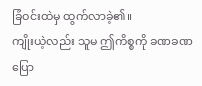ခြံဝင်းထဲမှ ထွက်လာခဲ့၏။
ကျိုးယဲ့လည်း သူမ ဤကိစ္စကို ခဏခဏ ပြော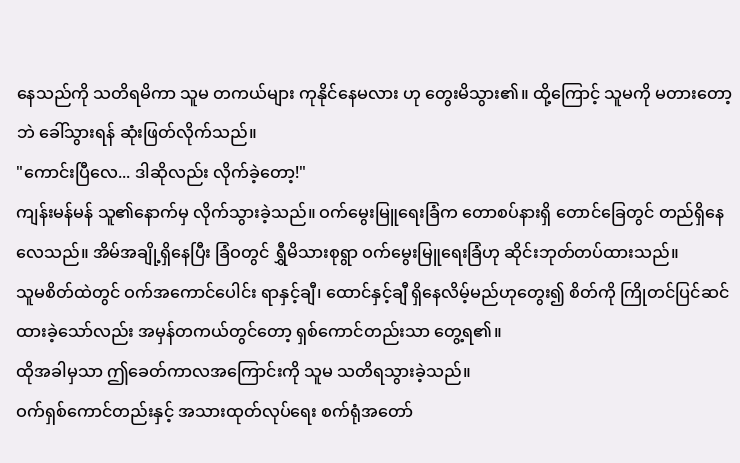နေသည်ကို သတိရမိကာ သူမ တကယ်များ ကုနိုင်နေမလား ဟု တွေးမိသွား၏။ ထို့ကြောင့် သူမကို မတားတော့ဘဲ ခေါ်သွားရန် ဆုံးဖြတ်လိုက်သည်။
"ကောင်းပြီလေ... ဒါဆိုလည်း လိုက်ခဲ့တော့!"
ကျန်းမန်မန် သူ၏နောက်မှ လိုက်သွားခဲ့သည်။ ဝက်မွေးမြူရေးခြံက တောစပ်နားရှိ တောင်ခြေတွင် တည်ရှိနေလေသည်။ အိမ်အချို့ရှိနေပြီး ခြံဝတွင် ရွှီမိသားစုရွာ ဝက်မွေးမြူရေးခြံဟု ဆိုင်းဘုတ်တပ်ထားသည်။
သူမစိတ်ထဲတွင် ဝက်အကောင်ပေါင်း ရာနှင့်ချီ၊ ထောင်နှင့်ချီ ရှိနေလိမ့်မည်ဟုတွေး၍ စိတ်ကို ကြိုတင်ပြင်ဆင်ထားခဲ့သော်လည်း အမှန်တကယ်တွင်တော့ ရှစ်ကောင်တည်းသာ တွေ့ရ၏။
ထိုအခါမှသာ ဤခေတ်ကာလအကြောင်းကို သူမ သတိရသွားခဲ့သည်။
ဝက်ရှစ်ကောင်တည်းနှင့် အသားထုတ်လုပ်ရေး စက်ရုံအတော်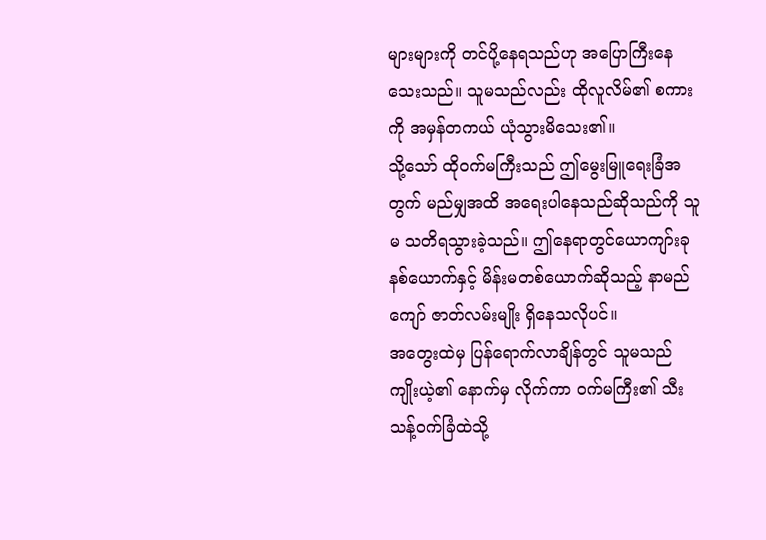များများကို တင်ပို့နေရသည်ဟု အပြောကြီးနေသေးသည်။ သူမသည်လည်း ထိုလူလိမ်၏ စကားကို အမှန်တကယ် ယုံသွားမိသေး၏။
သို့သော် ထိုဝက်မကြီးသည် ဤမွေးမြူရေးခြံအတွက် မည်မျှအထိ အရေးပါနေသည်ဆိုသည်ကို သူမ သတိရသွားခဲ့သည်။ ဤနေရာတွင်ယောကျာ်းခုနစ်ယောက်နှင့် မိန်းမတစ်ယောက်ဆိုသည့် နာမည်ကျော် ဇာတ်လမ်းမျိုး ရှိနေသလိုပင်။
အတွေးထဲမှ ပြန်ရောက်လာချိန်တွင် သူမသည် ကျိုးယဲ့၏ နောက်မှ လိုက်ကာ ဝက်မကြီး၏ သီးသန့်ဝက်ခြံထဲသို့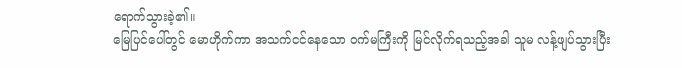ရောက်သွားခဲ့၏။
မြေပြင်ပေါ်တွင် မောဟိုက်ကာ အသက်ငင်နေသော ဝက်မကြီးကို မြင်လိုက်ရသည့်အခါ သူမ လန့်ဖျပ်သွားပြီး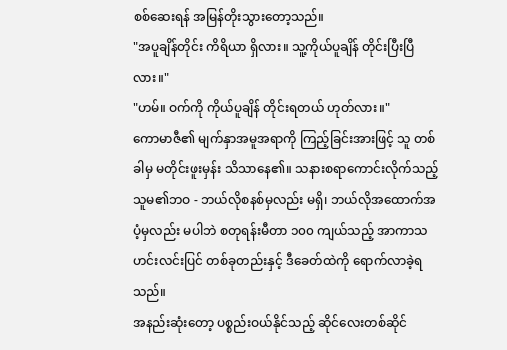စစ်ဆေးရန် အမြန်တိုးသွားတော့သည်။
"အပူချိန်တိုင်း ကိရိယာ ရှိလား။ သူ့ကိုယ်ပူချိန် တိုင်းပြီးပြီလား။"
"ဟမ်။ ဝက်ကို ကိုယ်ပူချိန် တိုင်းရတယ် ဟုတ်လား။"
ကောမာဇီ၏ မျက်နှာအမူအရာကို ကြည့်ခြင်းအားဖြင့် သူ တစ်ခါမှ မတိုင်းဖူးမှန်း သိသာနေ၏။ သနားစရာကောင်းလိုက်သည့် သူမ၏ဘဝ - ဘယ်လိုစနစ်မှလည်း မရှိ၊ ဘယ်လိုအထောက်အပံ့မှလည်း မပါဘဲ စတုရန်းမီတာ ၁၀၀ ကျယ်သည့် အာကာသဟင်းလင်းပြင် တစ်ခုတည်းနှင့် ဒီခေတ်ထဲကို ရောက်လာခဲ့ရသည်။
အနည်းဆုံးတော့ ပစ္စည်းဝယ်နိုင်သည့် ဆိုင်လေးတစ်ဆိုင်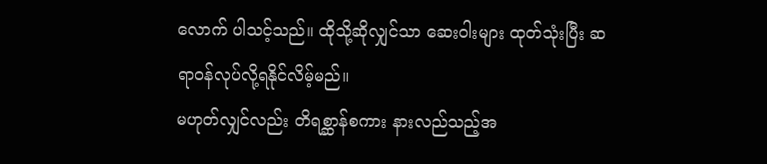လောက် ပါသင့်သည်။ ထိုသို့ဆိုလျှင်သာ ဆေးဝါးများ ထုတ်သုံးပြီး ဆရာဝန်လုပ်လို့ရနိုင်လိမ့်မည်။
မဟုတ်လျှင်လည်း တိရစ္ဆာန်စကား နားလည်သည့်အ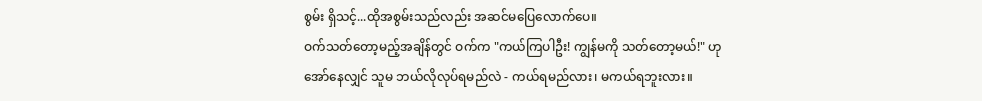စွမ်း ရှိသင့်...ထိုအစွမ်းသည်လည်း အဆင်မပြေလောက်ပေ။
ဝက်သတ်တော့မည့်အချိန်တွင် ဝက်က "ကယ်ကြပါဦး! ကျွန်မကို သတ်တော့မယ်!" ဟု အော်နေလျှင် သူမ ဘယ်လိုလုပ်ရမည်လဲ - ကယ်ရမည်လား၊ မကယ်ရဘူးလား။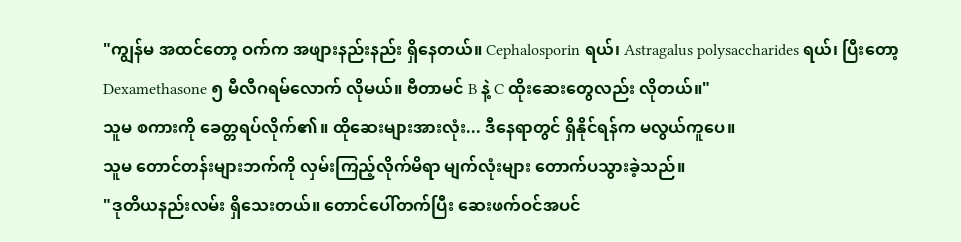"ကျွန်မ အထင်တော့ ဝက်က အဖျားနည်းနည်း ရှိနေတယ်။ Cephalosporin ရယ်၊ Astragalus polysaccharides ရယ်၊ ပြီးတော့ Dexamethasone ၅ မီလီဂရမ်လောက် လိုမယ်။ ဗီတာမင် B နဲ့ C ထိုးဆေးတွေလည်း လိုတယ်။"
သူမ စကားကို ခေတ္တရပ်လိုက်၏။ ထိုဆေးများအားလုံး... ဒီနေရာတွင် ရှိနိုင်ရန်က မလွယ်ကူပေ။
သူမ တောင်တန်းများဘက်ကို လှမ်းကြည့်လိုက်မိရာ မျက်လုံးများ တောက်ပသွားခဲ့သည်။
"ဒုတိယနည်းလမ်း ရှိသေးတယ်။ တောင်ပေါ်တက်ပြီး ဆေးဖက်ဝင်အပင်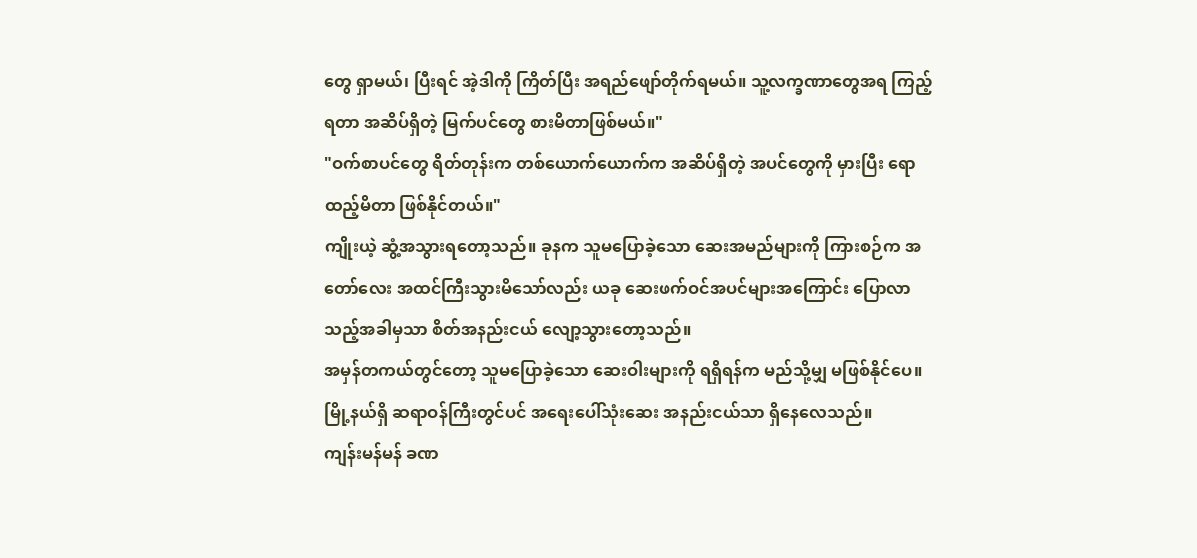တွေ ရှာမယ်၊ ပြီးရင် အဲ့ဒါကို ကြိတ်ပြီး အရည်ဖျော်တိုက်ရမယ်။ သူ့လက္ခဏာတွေအရ ကြည့်ရတာ အဆိပ်ရှိတဲ့ မြက်ပင်တွေ စားမိတာဖြစ်မယ်။"
"ဝက်စာပင်တွေ ရိတ်တုန်းက တစ်ယောက်ယောက်က အဆိပ်ရှိတဲ့ အပင်တွေကို မှားပြီး ရောထည့်မိတာ ဖြစ်နိုင်တယ်။"
ကျိုးယဲ့ ဆွံ့အသွားရတော့သည်။ ခုနက သူမပြောခဲ့သော ဆေးအမည်များကို ကြားစဉ်က အတော်လေး အထင်ကြီးသွားမိသော်လည်း ယခု ဆေးဖက်ဝင်အပင်များအကြောင်း ပြောလာသည့်အခါမှသာ စိတ်အနည်းငယ် လျော့သွားတော့သည်။
အမှန်တကယ်တွင်တော့ သူမပြောခဲ့သော ဆေးဝါးများကို ရရှိရန်က မည်သို့မျှ မဖြစ်နိုင်ပေ။ မြို့နယ်ရှိ ဆရာဝန်ကြီးတွင်ပင် အရေးပေါ်သုံးဆေး အနည်းငယ်သာ ရှိနေလေသည်။
ကျန်းမန်မန် ခဏ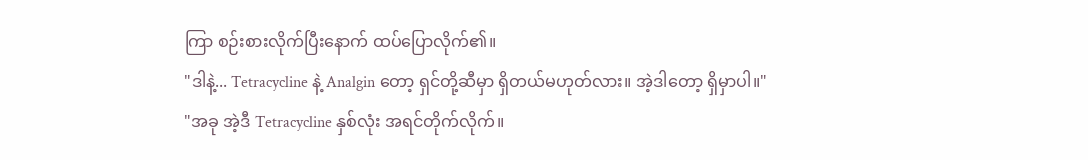ကြာ စဉ်းစားလိုက်ပြီးနောက် ထပ်ပြောလိုက်၏။
"ဒါနဲ့... Tetracycline နဲ့ Analgin တော့ ရှင်တို့ဆီမှာ ရှိတယ်မဟုတ်လား။ အဲ့ဒါတော့ ရှိမှာပါ။"
"အခု အဲ့ဒီ Tetracycline နှစ်လုံး အရင်တိုက်လိုက်။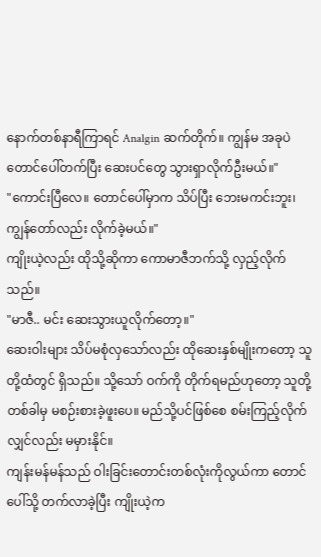နောက်တစ်နာရီကြာရင် Analgin ဆက်တိုက်။ ကျွန်မ အခုပဲ တောင်ပေါ်တက်ပြီး ဆေးပင်တွေ သွားရှာလိုက်ဦးမယ်။"
"ကောင်းပြီလေ။ တောင်ပေါ်မှာက သိပ်ပြီး ဘေးမကင်းဘူး၊ ကျွန်တော်လည်း လိုက်ခဲ့မယ်။"
ကျိုးယဲ့လည်း ထိုသို့ဆိုကာ ကောမာဇီဘက်သို့ လှည့်လိုက်သည်။
"မာဇီ.. မင်း ဆေးသွားယူလိုက်တော့။"
ဆေးဝါးများ သိပ်မစုံလှသော်လည်း ထိုဆေးနှစ်မျိုးကတော့ သူတို့ထံတွင် ရှိသည်။ သို့သော် ဝက်ကို တိုက်ရမည်ဟုတော့ သူတို့ တစ်ခါမှ မစဉ်းစားခဲ့ဖူးပေ။ မည်သို့ပင်ဖြစ်စေ စမ်းကြည့်လိုက်လျှင်လည်း မမှားနိုင်။
ကျန်းမန်မန်သည် ဝါးခြင်းတောင်းတစ်လုံးကိုလွယ်ကာ တောင်ပေါ်သို့ တက်လာခဲ့ပြီး ကျိုးယဲ့က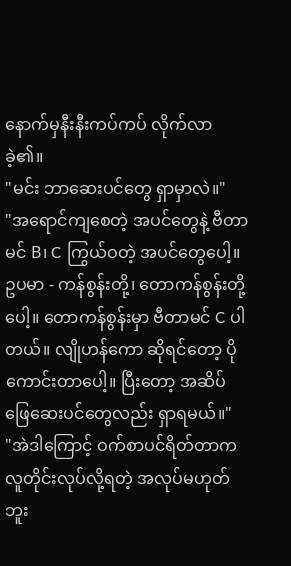နောက်မှနီးနီးကပ်ကပ် လိုက်လာခဲ့၏။
"မင်း ဘာဆေးပင်တွေ ရှာမှာလဲ။"
"အရောင်ကျစေတဲ့ အပင်တွေနဲ့ ဗီတာမင် B၊ C ကြွယ်ဝတဲ့ အပင်တွေပေါ့။ ဥပမာ - ကန်စွန်းတို့၊ တောကန်စွန်းတို့ပေါ့။ တောကန်စွန်းမှာ ဗီတာမင် C ပါတယ်။ လျိုဟန်ကော ဆိုရင်တော့ ပိုကောင်းတာပေါ့။ ပြီးတော့ အဆိပ်ဖြေဆေးပင်တွေလည်း ရှာရမယ်။"
"အဲဒါကြောင့် ဝက်စာပင်ရိတ်တာက လူတိုင်းလုပ်လို့ရတဲ့ အလုပ်မဟုတ်ဘူး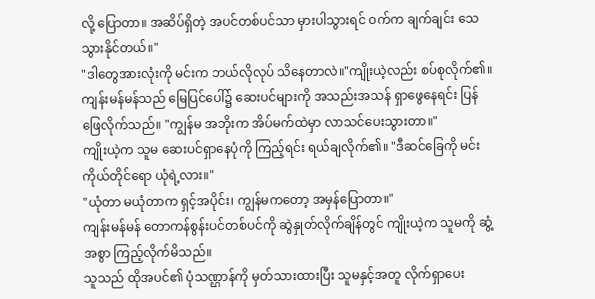လို့ ပြောတာ။ အဆိပ်ရှိတဲ့ အပင်တစ်ပင်သာ မှားပါသွားရင် ဝက်က ချက်ချင်း သေသွားနိုင်တယ်။"
"ဒါတွေအားလုံးကို မင်းက ဘယ်လိုလုပ် သိနေတာလဲ။"ကျိုးယဲ့လည်း စပ်စုလိုက်၏။
ကျန်းမန်မန်သည် မြေပြင်ပေါ်၌ ဆေးပင်များကို အသည်းအသန် ရှာဖွေနေရင်း ပြန်ဖြေလိုက်သည်။ "ကျွန်မ အဘိုးက အိပ်မက်ထဲမှာ လာသင်ပေးသွားတာ။"
ကျိုးယဲ့က သူမ ဆေးပင်ရှာနေပုံကို ကြည့်ရင်း ရယ်ချလိုက်၏။ "ဒီဆင်ခြေကို မင်းကိုယ်တိုင်ရော ယုံရဲ့လား။"
"ယုံတာ မယုံတာက ရှင့်အပိုင်း၊ ကျွန်မကတော့ အမှန်ပြောတာ။"
ကျန်းမန်မန် တောကန်စွန်းပင်တစ်ပင်ကို ဆွဲနှုတ်လိုက်ချိန်တွင် ကျိုးယဲ့က သူမကို ဆွံ့အစွာ ကြည့်လိုက်မိသည်။
သူသည် ထိုအပင်၏ ပုံသဏ္ဌာန်ကို မှတ်သားထားပြီး သူမနှင့်အတူ လိုက်ရှာပေး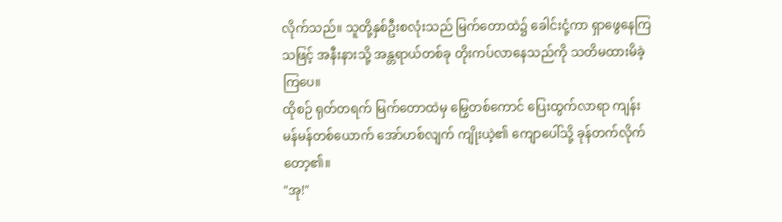လိုက်သည်။ သူတို့နှစ်ဦးစလုံးသည် မြက်တောထဲ၌ ခေါင်းငုံ့ကာ ရှာဖွေနေကြသဖြင့် အနီးနားသို့ အန္တရာယ်တစ်ခု တိုးကပ်လာနေသည်ကို သတိမထားမိခဲ့ကြပေ။
ထိုစဉ် ရုတ်တရက် မြက်တောထဲမှ မြွေတစ်ကောင် ပြေးထွက်လာရာ ကျန်းမန်မန်တစ်ယောက် အော်ဟစ်လျက် ကျိုးယဲ့၏ ကျောပေါ်သို့ ခုန်တက်လိုက်တော့၏။
"အု!"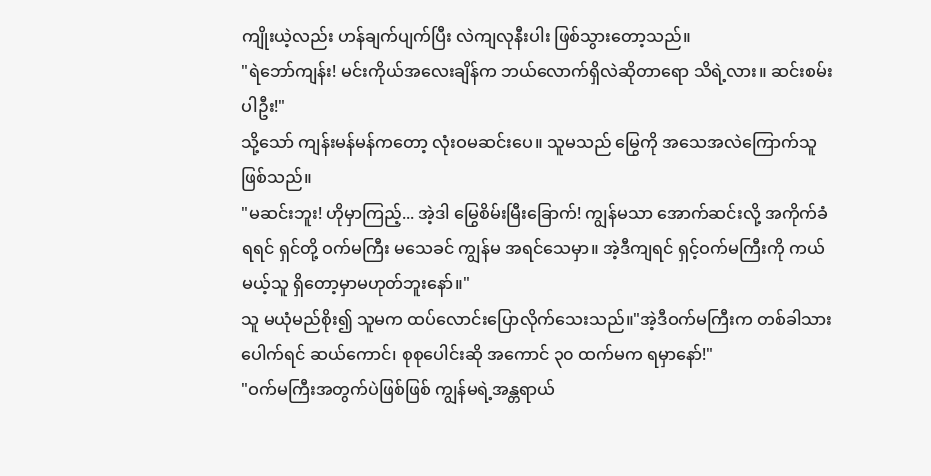ကျိုးယဲ့လည်း ဟန်ချက်ပျက်ပြီး လဲကျလုနီးပါး ဖြစ်သွားတော့သည်။
"ရဲဘော်ကျန်း! မင်းကိုယ်အလေးချိန်က ဘယ်လောက်ရှိလဲဆိုတာရော သိရဲ့လား။ ဆင်းစမ်းပါဦး!"
သို့သော် ကျန်းမန်မန်ကတော့ လုံးဝမဆင်းပေ။ သူမသည် မြွေကို အသေအလဲကြောက်သူ ဖြစ်သည်။
"မဆင်းဘူး! ဟိုမှာကြည့်... အဲ့ဒါ မြွေစိမ်းမြီးခြောက်! ကျွန်မသာ အောက်ဆင်းလို့ အကိုက်ခံရရင် ရှင်တို့ ဝက်မကြီး မသေခင် ကျွန်မ အရင်သေမှာ။ အဲ့ဒီကျရင် ရှင့်ဝက်မကြီးကို ကယ်မယ့်သူ ရှိတော့မှာမဟုတ်ဘူးနော်။"
သူ မယုံမည်စိုး၍ သူမက ထပ်လောင်းပြောလိုက်သေးသည်။"အဲ့ဒီဝက်မကြီးက တစ်ခါသားပေါက်ရင် ဆယ်ကောင်၊ စုစုပေါင်းဆို အကောင် ၃၀ ထက်မက ရမှာနော်!"
"ဝက်မကြီးအတွက်ပဲဖြစ်ဖြစ် ကျွန်မရဲ့အန္တရာယ်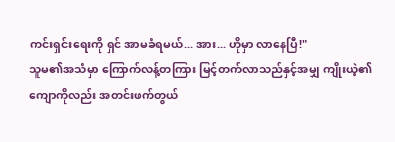ကင်းရှင်းရေးကို ရှင် အာမခံရမယ်... အား... ဟိုမှာ လာနေပြီ!"
သူမ၏အသံမှာ ကြောက်လန့်တကြား မြင့်တက်လာသည်နှင့်အမျှ ကျိုးယဲ့၏ကျောကိုလည်း အတင်းဖက်တွယ်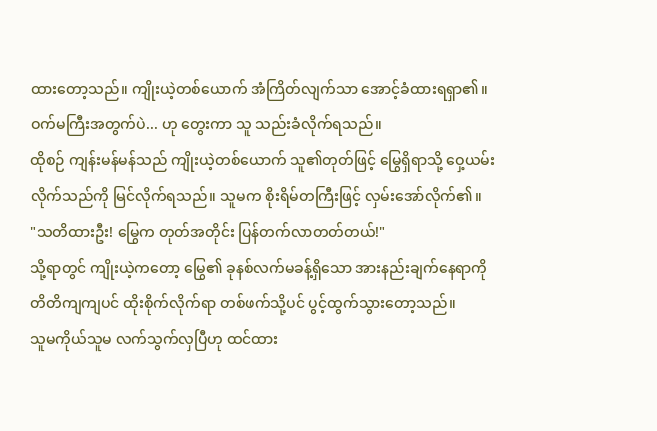ထားတော့သည်။ ကျိုးယဲ့တစ်ယောက် အံကြိတ်လျက်သာ အောင့်ခံထားရရှာ၏။
ဝက်မကြီးအတွက်ပဲ... ဟု တွေးကာ သူ သည်းခံလိုက်ရသည်။
ထိုစဉ် ကျန်းမန်မန်သည် ကျိုးယဲ့တစ်ယောက် သူ၏တုတ်ဖြင့် မြွေရှိရာသို့ ဝှေ့ယမ်းလိုက်သည်ကို မြင်လိုက်ရသည်။ သူမက စိုးရိမ်တကြီးဖြင့် လှမ်းအော်လိုက်၏။
"သတိထားဦး! မြွေက တုတ်အတိုင်း ပြန်တက်လာတတ်တယ်!"
သို့ရာတွင် ကျိုးယဲ့ကတော့ မြွေ၏ ခုနစ်လက်မခန့်ရှိသော အားနည်းချက်နေရာကို တိတိကျကျပင် ထိုးစိုက်လိုက်ရာ တစ်ဖက်သို့ပင် ပွင့်ထွက်သွားတော့သည်။
သူမကိုယ်သူမ လက်သွက်လှပြီဟု ထင်ထား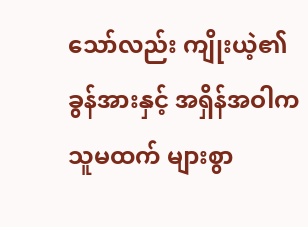သော်လည်း ကျိုးယဲ့၏ ခွန်အားနှင့် အရှိန်အဝါက သူမထက် များစွာ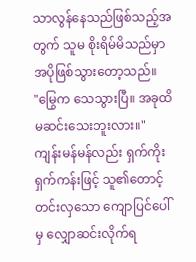သာလွန်နေသည်ဖြစ်သည့်အတွက် သူမ စိုးရိမ်မိသည်မှာ အပိုဖြစ်သွားတော့သည်။
"မြွေက သေသွားပြီ။ အခုထိ မဆင်းသေးဘူးလား။"
ကျန်းမန်မန်လည်း ရှက်ကိုးရှက်ကန်းဖြင့် သူ၏တောင့်တင်းလှသော ကျောပြင်ပေါ်မှ လျှောဆင်းလိုက်ရ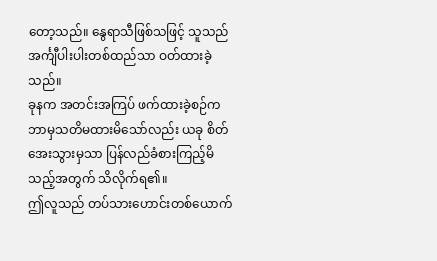တော့သည်။ နွေရာသီဖြစ်သဖြင့် သူသည် အင်္ကျီပါးပါးတစ်ထည်သာ ဝတ်ထားခဲ့သည်။
ခုနက အတင်းအကြပ် ဖက်ထားခဲ့စဉ်က ဘာမှသတိမထားမိသော်လည်း ယခု စိတ်အေးသွားမှသာ ပြန်လည်ခံစားကြည့်မိသည့်အတွက် သိလိုက်ရ၏။
ဤလူသည် တပ်သားဟောင်းတစ်ယောက်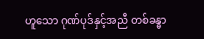ဟူသော ဂုဏ်ပုဒ်နှင့်အညီ တစ်ခန္ဓာ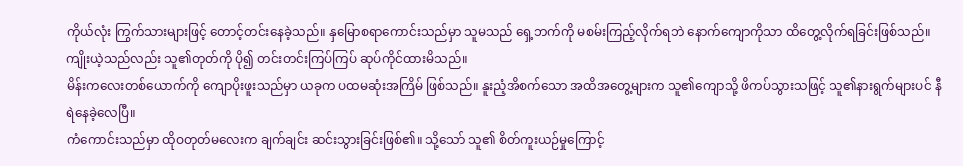ကိုယ်လုံး ကြွက်သားများဖြင့် တောင့်တင်းနေခဲ့သည်။ နှမြောစရာကောင်းသည်မှာ သူမသည် ရှေ့ဘက်ကို မစမ်းကြည့်လိုက်ရဘဲ နောက်ကျောကိုသာ ထိတွေ့လိုက်ရခြင်းဖြစ်သည်။
ကျိုးယဲ့သည်လည်း သူ၏တုတ်ကို ပို၍ တင်းတင်းကြပ်ကြပ် ဆုပ်ကိုင်ထားမိသည်။
မိန်းကလေးတစ်ယောက်ကို ကျောပိုးဖူးသည်မှာ ယခုက ပထမဆုံးအကြိမ် ဖြစ်သည်။ နူးညံ့အိစက်သော အထိအတွေ့များက သူ၏ကျောသို့ ဖိကပ်သွားသဖြင့် သူ၏နားရွက်များပင် နီရဲနေခဲ့လေပြီ။
ကံကောင်းသည်မှာ ထိုဝတုတ်မလေးက ချက်ချင်း ဆင်းသွားခြင်းဖြစ်၏။ သို့သော် သူ၏ စိတ်ကူးယဉ်မှုကြောင့်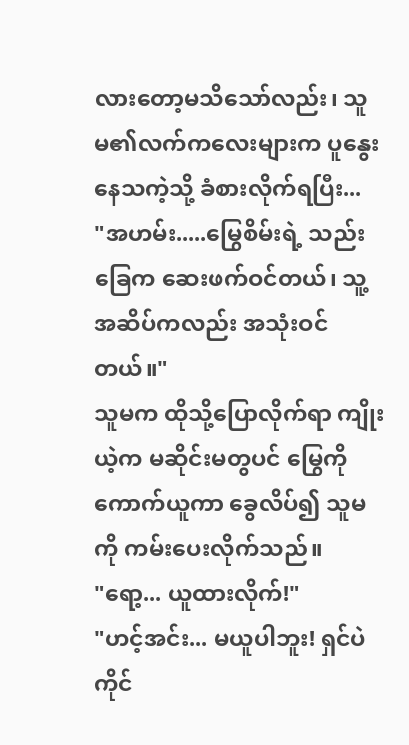လားတော့မသိသော်လည်း၊ သူမ၏လက်ကလေးများက ပူနွေးနေသကဲ့သို့ ခံစားလိုက်ရပြီး...
"အဟမ်း.....မြွေစိမ်းရဲ့ သည်းခြေက ဆေးဖက်ဝင်တယ်၊ သူ့အဆိပ်ကလည်း အသုံးဝင်တယ်။"
သူမက ထိုသို့ပြောလိုက်ရာ ကျိုးယဲ့က မဆိုင်းမတွပင် မြွေကို ကောက်ယူကာ ခွေလိပ်၍ သူမကို ကမ်းပေးလိုက်သည်။
"ရော့... ယူထားလိုက်!"
"ဟင့်အင်း... မယူပါဘူး! ရှင်ပဲ ကိုင်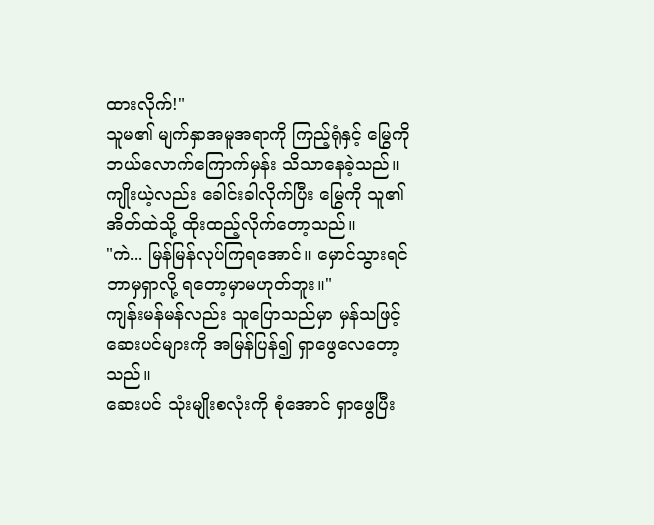ထားလိုက်!"
သူမ၏ မျက်နှာအမူအရာကို ကြည့်ရုံနှင့် မြွေကို ဘယ်လောက်ကြောက်မှန်း သိသာနေခဲ့သည်။ ကျိုးယဲ့လည်း ခေါင်းခါလိုက်ပြီး မြွေကို သူ၏အိတ်ထဲသို့ ထိုးထည့်လိုက်တော့သည်။
"ကဲ... မြန်မြန်လုပ်ကြရအောင်။ မှောင်သွားရင် ဘာမှရှာလို့ ရတော့မှာမဟုတ်ဘူး။"
ကျန်းမန်မန်လည်း သူပြောသည်မှာ မှန်သဖြင့် ဆေးပင်များကို အမြန်ပြန်၍ ရှာဖွေလေတော့သည်။
ဆေးပင် သုံးမျိုးစလုံးကို စုံအောင် ရှာဖွေပြီး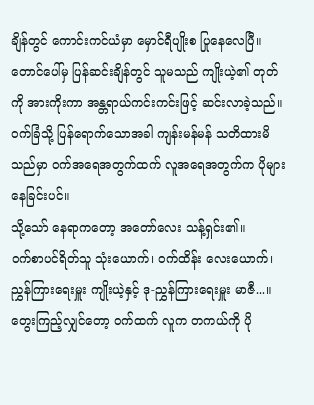ချိန်တွင် ကောင်းကင်ယံမှာ မှောင်ရီပျိုးစ ပြုနေလေပြီ။
တောင်ပေါ်မှ ပြန်ဆင်းချိန်တွင် သူမသည် ကျိုးယဲ့၏ တုတ်ကို အားကိုးကာ အန္တရာယ်ကင်းကင်းဖြင့် ဆင်းလာခဲ့သည်။
ဝက်ခြံသို့ ပြန်ရောက်သောအခါ ကျန်းမန်မန် သတိထားမိသည်မှာ ဝက်အရေအတွက်ထက် လူအရေအတွက်က ပိုများနေခြင်းပင်။
သို့သော် နေရာကတော့ အတော်လေး သန့်ရှင်း၏။
ဝက်စာပင်ရိတ်သူ သုံးယောက်၊ ဝက်ထိန်း လေးယောက်၊ ညွှန်ကြားရေးမှူး ကျိုးယဲ့နှင့် ဒု-ညွှန်ကြားရေးမှူး မာဇီ...။
တွေးကြည့်လျှင်တော့ ဝက်ထက် လူက တကယ်ကို ပို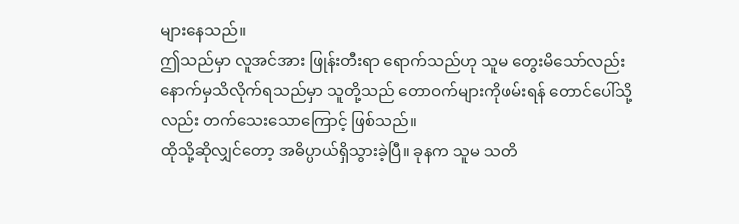များနေသည်။
ဤသည်မှာ လူအင်အား ဖြုန်းတီးရာ ရောက်သည်ဟု သူမ တွေးမိသော်လည်း နောက်မှသိလိုက်ရသည်မှာ သူတို့သည် တောဝက်များကိုဖမ်းရန် တောင်ပေါ်သို့လည်း တက်သေးသောကြောင့် ဖြစ်သည်။
ထိုသို့ဆိုလျှင်တော့ အဓိပ္ပာယ်ရှိသွားခဲ့ပြီ။ ခုနက သူမ သတိ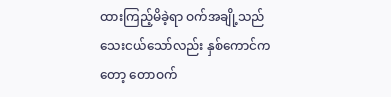ထားကြည့်မိခဲ့ရာ ဝက်အချို့သည် သေးငယ်သော်လည်း နှစ်ကောင်ကတော့ တောဝက်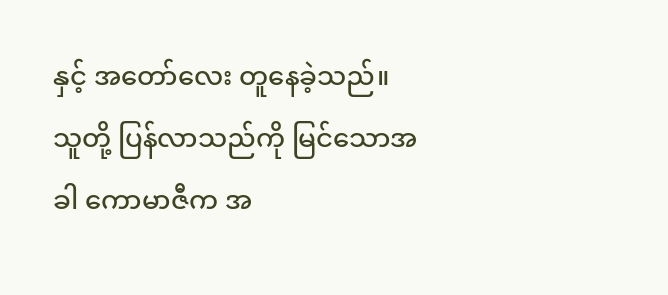နှင့် အတော်လေး တူနေခဲ့သည်။
သူတို့ ပြန်လာသည်ကို မြင်သောအခါ ကောမာဇီက အ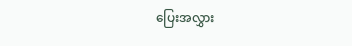ပြေးအလွှား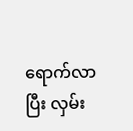ရောက်လာပြီး လှမ်း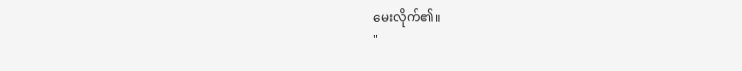မေးလိုက်၏။
"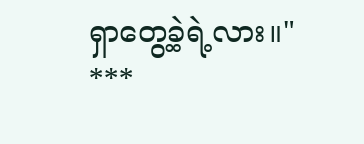ရှာတွေ့ခဲ့ရဲ့လား။"
***